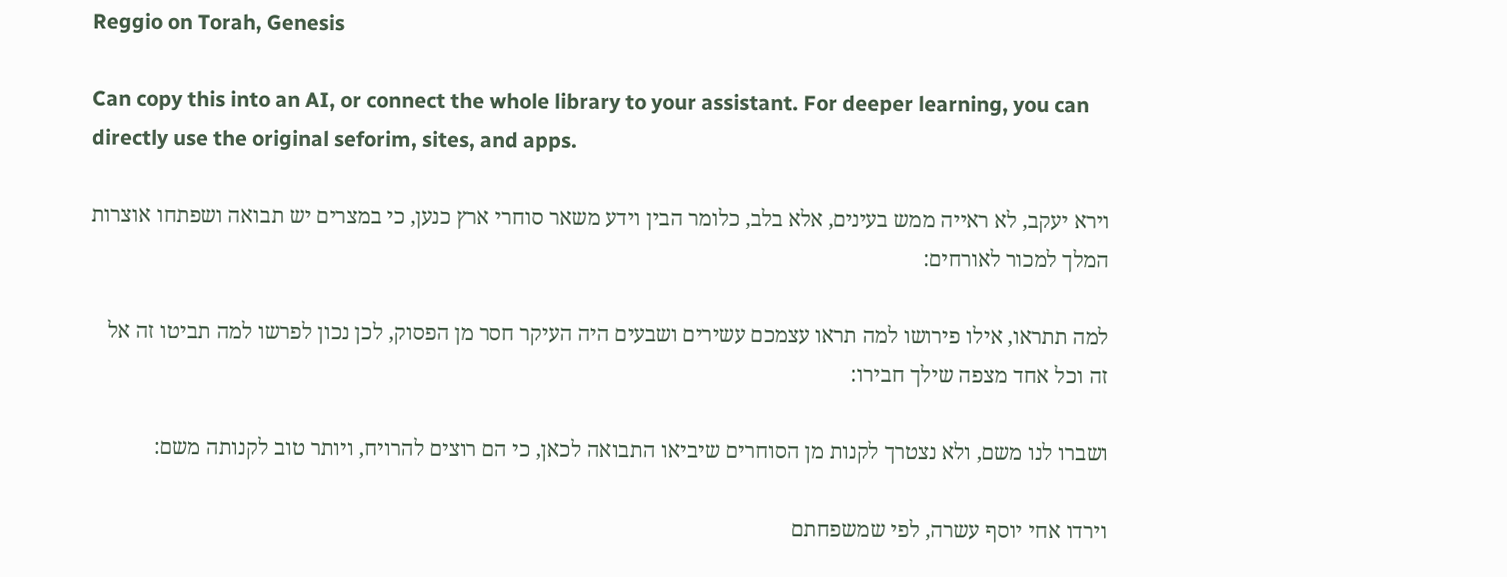Reggio on Torah, Genesis

Can copy this into an AI, or connect the whole library to your assistant. For deeper learning, you can directly use the original seforim, sites, and apps.

וירא יעקב, לא ראייה ממש בעינים, אלא בלב, כלומר הבין וידע משאר סוחרי ארץ כנען, כי במצרים יש תבואה ושפתחו אוצרות המלך למכור לאורחים:

למה תתראו, אילו פירושו למה תראו עצמכם עשירים ושבעים היה העיקר חסר מן הפסוק, לכן נכון לפרשו למה תביטו זה אל זה וכל אחד מצפה שילך חבירו:

ושברו לנו משם, ולא נצטרך לקנות מן הסוחרים שיביאו התבואה לכאן, כי הם רוצים להרויח, ויותר טוב לקנותה משם:

וירדו אחי יוסף עשרה, לפי שמשפחתם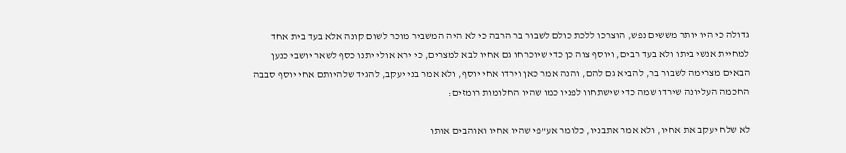גדולה כי היו יותר מששים נפש, הוצרכו ללכת כולם לשבור בר הרבה כי לא היה המשביר מוכר לשום קונה אלא בעד בית אחד למחיית אנשי ביתו ולא בעד רבים, ויוסף צוה כן כדי שיוכרחו גם אחיו לבא למצרים, כי ירא אולי יתנו כסף לשאר יושבי כנען הבאים מצרימה לשבור בר, להביא גם להם, והנה אמר כאן וירדו אחי יוסף, ולא אמר בני יעקב, להגיד שלהיותם אחי יוסף סבבה החכמה העליונה שירדו שמה כדי שישתחוו לפניו כמו שהיו החלומות רומזים:

לא שלח יעקב את אחיו, ולא אמר אתבניו, כלומר אע"פי שהיו אחיו ואוהבים אותו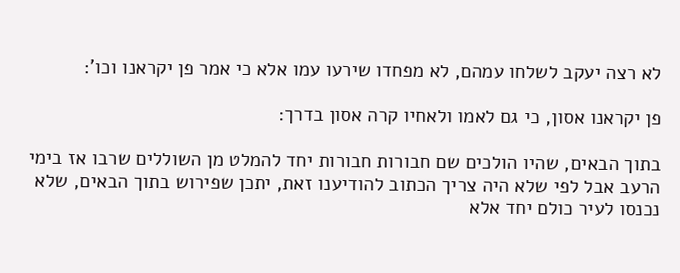לא רצה יעקב לשלחו עמהם, לא מפחדו שירעו עמו אלא כי אמר פן יקראנו וכו':

פן יקראנו אסון, כי גם לאמו ולאחיו קרה אסון בדרך:

בתוך הבאים, שהיו הולכים שם חבורות חבורות יחד להמלט מן השוללים שרבו אז בימי הרעב אבל לפי שלא היה צריך הכתוב להודיענו זאת, יתכן שפירוש בתוך הבאים, שלא נכנסו לעיר כולם יחד אלא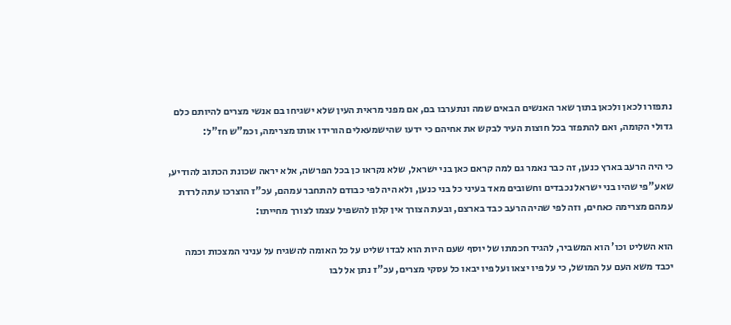נתפזרו לכאן ולכאן בתוך שאר האנשים הבאים שמה ונתערבו בם, אם מפני מראית העין שלא ישגיחו בם אנשי מצרים להיותם כלם גדולי הקומה, ואם להתפזר בכל חוצות העיר לבקש את אחיהם כי ידעו שהישמעאלים הורידו אותו מצרימה, וכמ"ש חז"ל:

כי היה הרעב בארץ כנען, זה כבר נאמר גם למה קראם כאן בני ישראל, שלא נקראו כן בכל הפרשה, אלא יראה שכונת הכתוב להודיע, שאע"פי שהיו בני ישראל נכבדים וחשובים מאד בעיני כל בני כנען, ולא היה לפי כבודם להתחבר עמהם, עכ"ז הוצרכו עתה לרדת עמהם מצרימה כאחים, וזה לפי שהיה הרעב כבד בארצם, ובעת הצורך אין קלון להשפיל עצמו לצורך מחייתו:

הוא השליט וכו' הוא המשביר, להגיד חכמתו של יוסף שעם היות הוא לבדו שליט על כל האומה להשגיח על עניני המצכות וכמה יכבד משא העם על המושל, כי על פיו יצאו ועל פיו יבאו כל עסקי מצרים, עכ"ז נתן אל לבו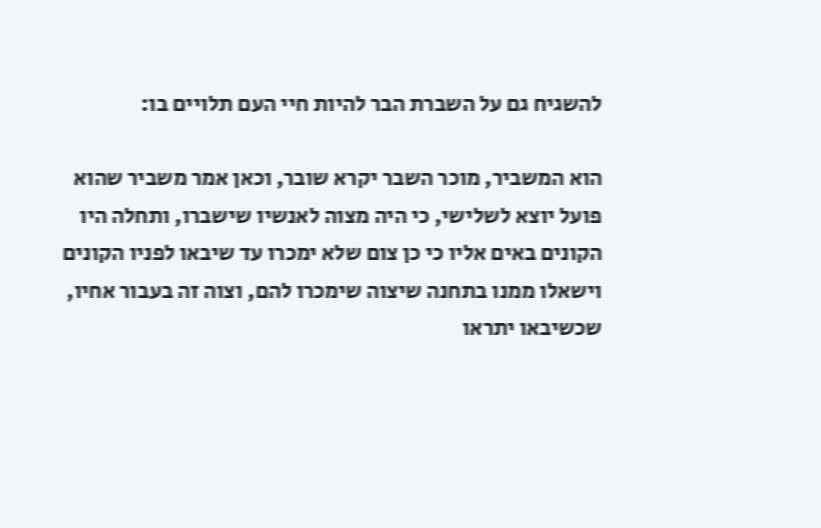להשגיח גם על השברת הבר להיות חיי העם תלויים בו:

הוא המשביר, מוכר השבר יקרא שובר, וכאן אמר משביר שהוא פועל יוצא לשלישי, כי היה מצוה לאנשיו שישברו, ותחלה היו הקונים באים אליו כי כן צום שלא ימכרו עד שיבאו לפניו הקונים וישאלו ממנו בתחנה שיצוה שימכרו להם, וצוה זה בעבור אחיו, שכשיבאו יתראו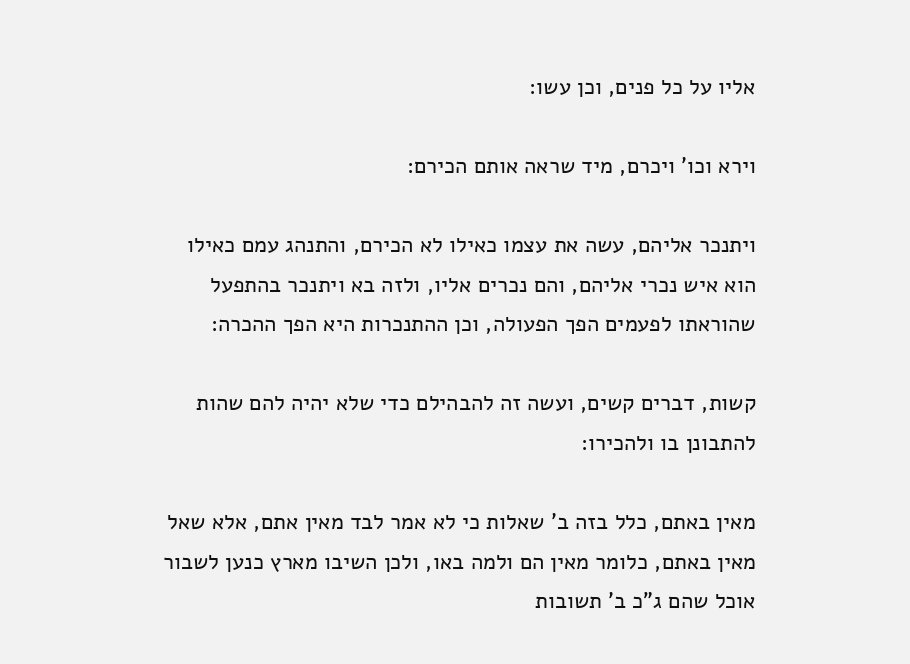אליו על כל פנים, וכן עשו:

וירא וכו' ויכרם, מיד שראה אותם הכירם:

ויתנכר אליהם, עשה את עצמו כאילו לא הכירם, והתנהג עמם כאילו הוא איש נכרי אליהם, והם נכרים אליו, ולזה בא ויתנכר בהתפעל שהוראתו לפעמים הפך הפעולה, וכן ההתנכרות היא הפך ההכרה:

קשות, דברים קשים, ועשה זה להבהילם כדי שלא יהיה להם שהות להתבונן בו ולהכירו:

מאין באתם, כלל בזה ב' שאלות כי לא אמר לבד מאין אתם, אלא שאל מאין באתם, כלומר מאין הם ולמה באו, ולכן השיבו מארץ כנען לשבור אוכל שהם ג"כ ב' תשובות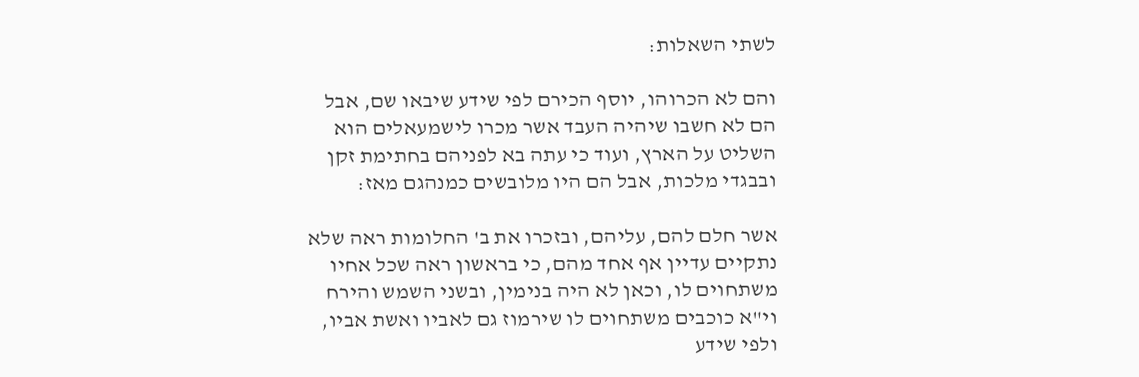לשתי השאלות:

והם לא הכרוהו, יוסף הכירם לפי שידע שיבאו שם, אבל הם לא חשבו שיהיה העבד אשר מכרו לישמעאלים הוא השליט על הארץ, ועוד כי עתה בא לפניהם בחתימת זקן ובבגדי מלכות, אבל הם היו מלובשים כמנהגם מאז:

אשר חלם להם, עליהם, ובזכרו את ב' החלומות ראה שלא נתקיים עדיין אף אחד מהם, כי בראשון ראה שכל אחיו משתחוים לו, וכאן לא היה בנימין, ובשני השמש והירח וי"א כוכבים משתחוים לו שירמוז גם לאביו ואשת אביו, ולפי שידע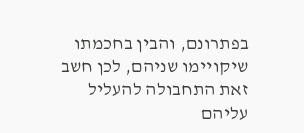בפתרונם, והבין בחכמתו שיקויימו שניהם, לכן חשב זאת התחבולה להעליל עליהם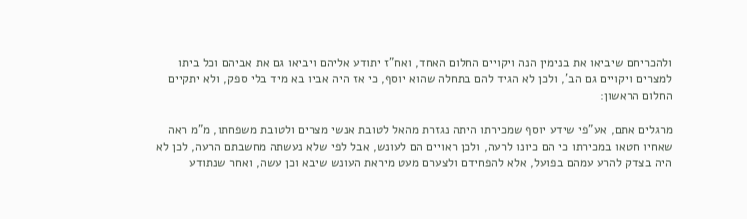ולהכריחם שיביאו את בנימין הנה ויקויים החלום האחד, ואח"ז יתודע אליהם ויביאו גם את אביהם וכל ביתו למצרים ויקויים גם הב', ולכן לא הגיד להם בתחלה שהוא יוסף, כי אז היה אביו בא מיד בלי ספק, ולא יתקיים החלום הראשון:

מרגלים אתם, אע"פי שידע יוסף שמכירתו היתה נגזרת מהאל לטובת אנשי מצרים ולטובת משפחתו, מ"מ ראה שאחיו חטאו במכירתו כי הם כיונו לרעה, ולכן ראויים הם לעונש, אבל לפי שלא נעשתה מחשבתם הרעה, לכן לא היה בצדק להרע עמהם בפועל, אלא להפחידם ולצערם מעט מיראת העונש שיבא וכן עשה, ואחר שנתודע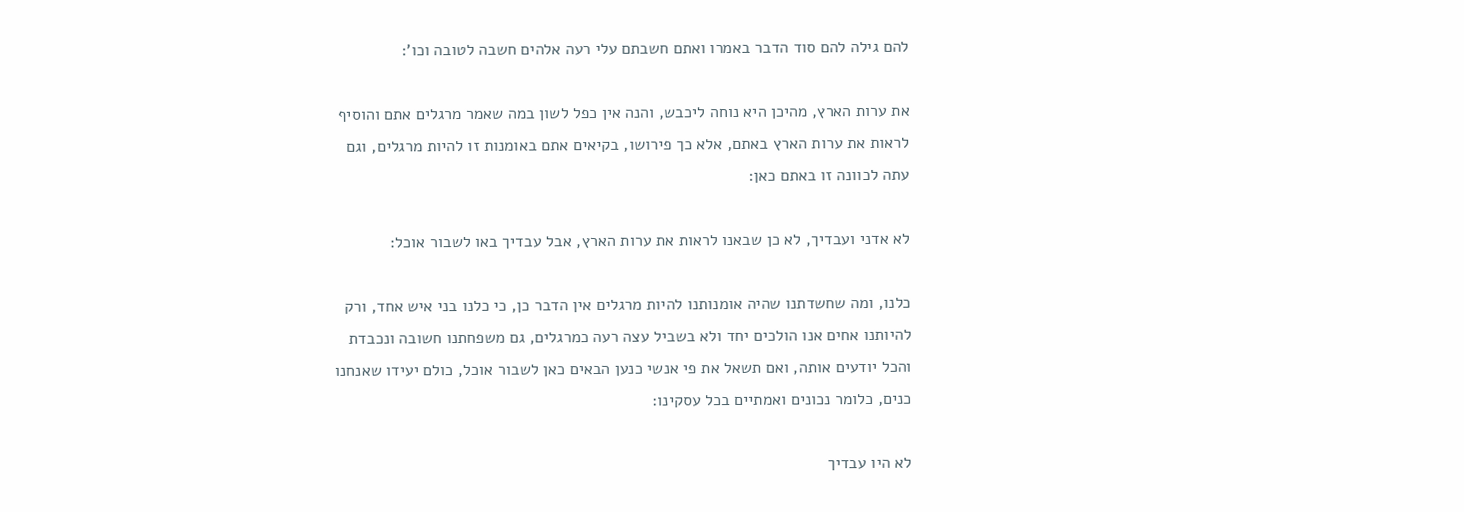להם גילה להם סוד הדבר באמרו ואתם חשבתם עלי רעה אלהים חשבה לטובה וכו':

את ערות הארץ, מהיכן היא נוחה ליכבש, והנה אין כפל לשון במה שאמר מרגלים אתם והוסיף לראות את ערות הארץ באתם, אלא כך פירושו, בקיאים אתם באומנות זו להיות מרגלים, וגם עתה לכוונה זו באתם כאן:

לא אדני ועבדיך, לא כן שבאנו לראות את ערות הארץ, אבל עבדיך באו לשבור אוכל:

כלנו, ומה שחשדתנו שהיה אומנותנו להיות מרגלים אין הדבר כן, כי כלנו בני איש אחד, ורק להיותנו אחים אנו הולכים יחד ולא בשביל עצה רעה כמרגלים, גם משפחתנו חשובה ונכבדת והכל יודעים אותה, ואם תשאל את פי אנשי כנען הבאים כאן לשבור אוכל, כולם יעידו שאנחנו כנים, כלומר נכונים ואמתיים בכל עסקינו:

לא היו עבדיך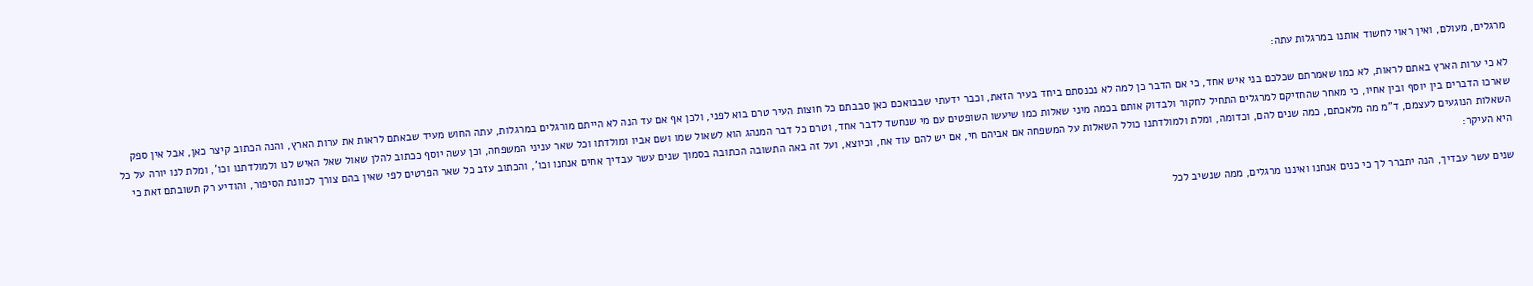מרגלים, מעולם, ואין ראוי לחשוד אותנו במרגלות עתה:

לא כי ערות הארץ באתם לראות, לא כמו שאמרתם שכלכם בני איש אחד, כי אם הדבר כן למה לא נכנסתם ביחד בעיר הזאת, וכבר ידעתי שבבואכם כאן סבבתם כל חוצות העיר טרם בוא לפני, ולכן אף אם עד הנה לא הייתם מורגלים במרגלות, עתה החוש מעיד שבאתם לראות את ערות הארץ, והנה הכתוב קיצר כאן, אבל אין ספק שארכו הדברים בין יוסף ובין אחיו, כי מאחר שהחזיקם למרגלים התחיל לחקור ולבדוק אותם בכמה מיני שאלות כמו שיעשו השופטים עם מי שנחשד לדבר אחד, וטרם כל דבר המנהג הוא לשאול שמו ושם אביו ומולדתו וכל שאר עניני המשפחה, וכן עשה יוסף ככתוב להלן שאול שאל האיש לנו ולמולדתנו וכו', ומלת לנו יורה על כל השאלות הנוגעים לעצמם, ד"מ מה מלאכתם, כמה שנים להם, וכדומה, ומלת ולמולדתנו כולל השאלות על המשפחה אם אביהם חי, אם יש להם עוד אח, וכיוצא, ועל זה באה התשובה הכתובה בסמוך שנים עשר עבדיך אחים אנחנו וכו', והכתוב עזב כל שאר הפרטים לפי שאין בהם צורך לכוונת הסיפור, והודיע רק תשובתם זאת כי היא העיקר:

שנים עשר עבדיך, הנה יתברר לך כי כנים אנחנו ואיננו מרגלים, ממה שנשיב לכל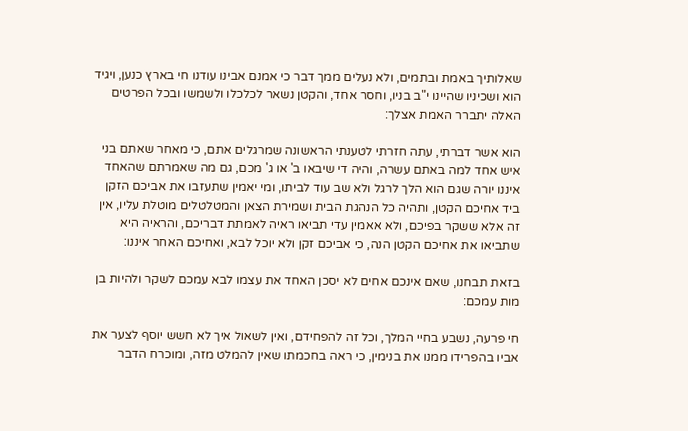שאלותיך באמת ובתמים, ולא נעלים ממך דבר כי אמנם אבינו עודנו חי בארץ כנען, ויגיד הוא ושכיניו שהיינו י"ב בניו, וחסר אחד, והקטן נשאר לכלכלו ולשמשו ובכל הפרטים האלה יתברר האמת אצלך:

הוא אשר דברתי, עתה חזרתי לטענתי הראשונה שמרגלים אתם, כי מאחר שאתם בני איש אחד למה באתם עשרה, והיה די שיבאו ב' או ג' מכם, גם מה שאמרתם שהאחד איננו יורה שגם הוא הלך לרגל ולא שב עוד לביתו, ומי יאמין שתעזבו את אביכם הזקן ביד אחיכם הקטן, ותהיה כל הנהגת הבית ושמירת הצאן והמטלטלים מוטלת עליו, אין זה אלא ששקר בפיכם, ולא אאמין עדי תביאו ראיה לאמתת דבריכם, והראיה היא שתביאו את אחיכם הקטן הנה, כי אביכם זקן ולא יוכל לבא, ואחיכם האחר איננו:

בזאת תבחנו, שאם אינכם אחים לא יסכן האחד את עצמו לבא עמכם לשקר ולהיות בן מות עמכם:

חי פרעה, נשבע בחיי המלך, וכל זה להפחידם, ואין לשאול איך לא חשש יוסף לצער את אביו בהפרידו ממנו את בנימין, כי ראה בחכמתו שאין להמלט מזה, ומוכרח הדבר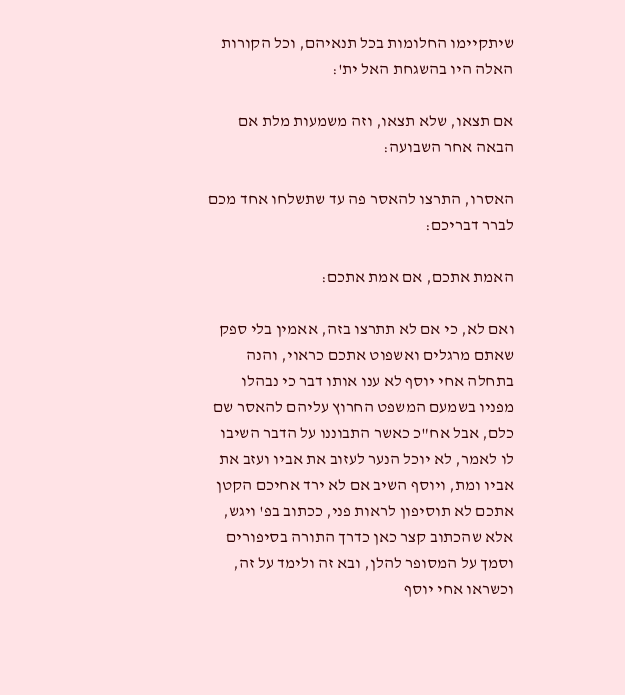שיתקיימו החלומות בכל תנאיהם, וכל הקורות האלה היו בהשגחת האל ית':

אם תצאו, שלא תצאו, וזה משמעות מלת אם הבאה אחר השבועה:

האסרו, התרצו להאסר פה עד שתשלחו אחד מכם לברר דבריכם:

האמת אתכם, אם אמת אתכם:

ואם לא, כי אם לא תתרצו בזה, אאמין בלי ספק שאתם מרגלים ואשפוט אתכם כראוי, והנה בתחלה אחי יוסף לא ענו אותו דבר כי נבהלו מפניו בשמעם המשפט החרוץ עליהם להאסר שם כלם, אבל אח"כ כאשר התבוננו על הדבר השיבו לו לאמר, לא יוכל הנער לעזוב את אביו ועזב את אביו ומת, ויוסף השיב אם לא ירד אחיכם הקטן אתכם לא תוסיפון לראות פני, ככתוב בפ' ויגש, אלא שהכתוב קצר כאן כדרך התורה בסיפורים וסמך על המסופר להלן, ובא זה ולימד על זה, וכשראו אחי יוסף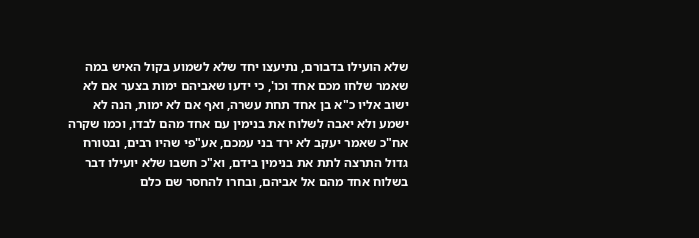שלא הועילו בדבורם, נתיעצו יחד שלא לשמוע בקול האיש במה שאמר שלחו מכם אחד וכו', כי ידעו שאביהם ימות בצער אם לא ישוב אליו כ"א בן אחד תחת עשרה, ואף אם לא ימות, הנה לא ישמע ולא יאבה לשלוח את בנימין עם אחד מהם לבדו, וכמו שקרה אח"כ שאמר יעקב לא ירד בני עמכם, אע"פי שהיו רבים, ובטורח גדול התרצה לתת את בנימין בידם, וא"כ חשבו שלא יועילו דבר בשלוח אחד מהם אל אביהם, ובחרו להחסר שם כלם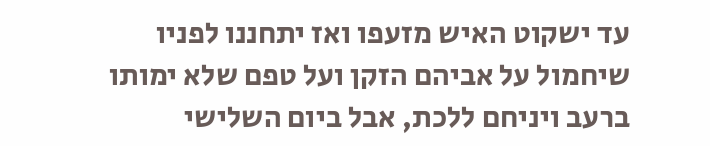עד ישקוט האיש מזעפו ואז יתחננו לפניו שיחמול על אביהם הזקן ועל טפם שלא ימותו ברעב ויניחם ללכת, אבל ביום השלישי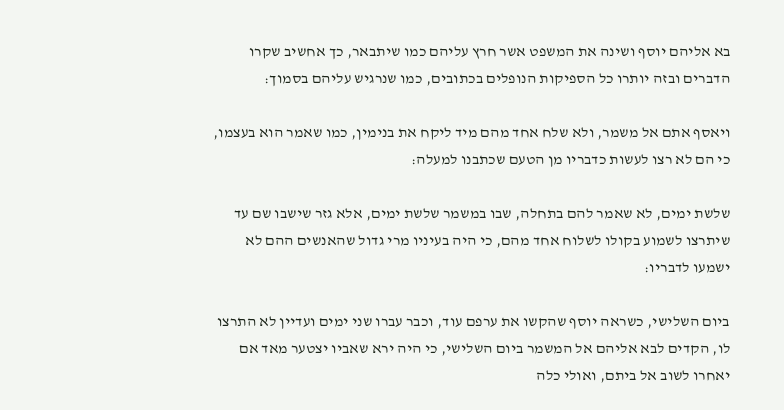בא אליהם יוסף ושינה את המשפט אשר חרץ עליהם כמו שיתבאר, כך אחשיב שקרו הדברים ובזה יותרו כל הספיקות הנופלים בכתובים, כמו שנרגיש עליהם בסמוך:

ויאסף אתם אל משמר, ולא שלח אחד מהם מיד ליקח את בנימין, כמו שאמר הוא בעצמו, כי הם לא רצו לעשות כדבריו מן הטעם שכתבנו למעלה:

שלשת ימים, לא שאמר להם בתחלה, שבו במשמר שלשת ימים, אלא גזר שישבו שם עד שיתרצו לשמוע בקולו לשלוח אחד מהם, כי היה בעיניו מרי גדול שהאנשים ההם לא ישמעו לדבריו:

ביום השלישי, כשראה יוסף שהקשו את ערפם עוד, וכבר עברו שני ימים ועדיין לא התרצו לו, הקדים לבא אליהם אל המשמר ביום השלישי, כי היה ירא שאביו יצטער מאד אם יאחרו לשוב אל ביתם, ואולי כלה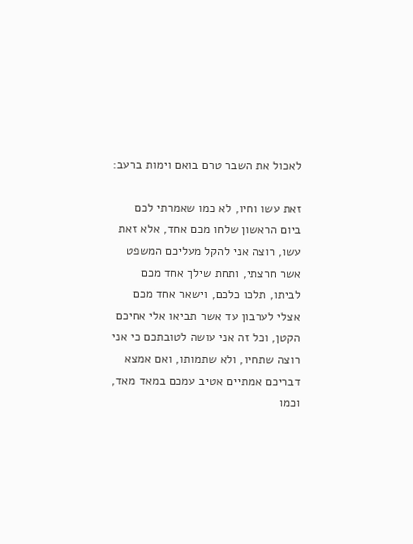לאכול את השבר טרם בואם וימות ברעב:

זאת עשו וחיו, לא כמו שאמרתי לכם ביום הראשון שלחו מכם אחד, אלא זאת עשו, רוצה אני להקל מעליכם המשפט אשר חרצתי, ותחת שילך אחד מכם לביתו, תלכו כלכם, וישאר אחד מכם אצלי לערבון עד אשר תביאו אלי אחיכם הקטן, וכל זה אני עושה לטובתכם כי אני רוצה שתחיו, ולא שתמותו, ואם אמצא דבריכם אמתיים אטיב עמכם במאד מאד, וכמו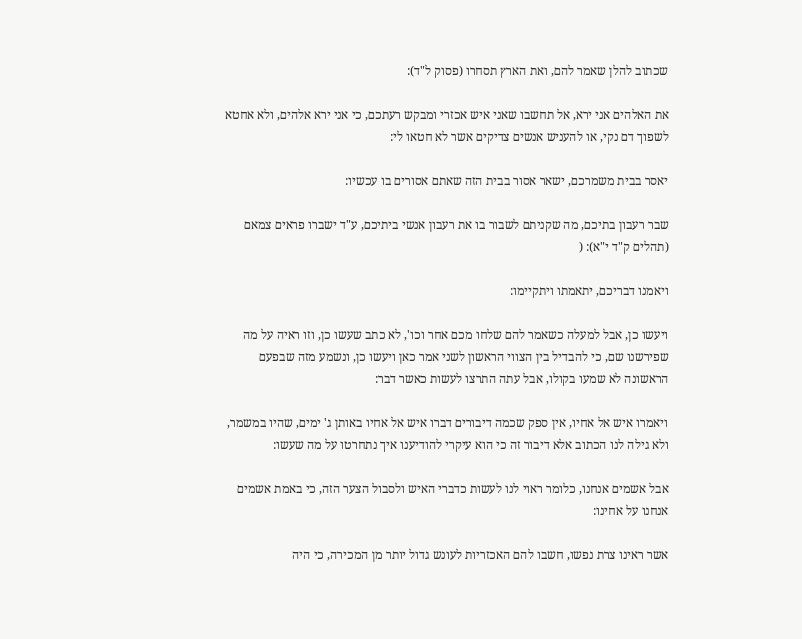שכתוב להלן שאמר להם, ואת הארץ תסחרו (פסוק ל"ד):

את האלהים אני ירא, אל תחשבו שאני איש אכזרי ומבקש רעתכם, כי אני ירא אלהים, ולא אחטא לשפוך דם נקי, או להעניש אנשים צדיקים אשר לא חטאו לי:

יאסר בבית משמרכם, ישאר אסור בבית הזה שאתם אסורים בו עכשיו:

שבר רעבון בתיכם, מה שקניתם לשבור בו את רעבון אנשי ביתיכם, ע"ד ישברו פראים צמאם (תהלים ק"ד י"א): (

ויאמנו דבריכם, יתאמתו ויתקיימו:

ויעשו כן, אבל למעלה כשאמר להם שלחו מכם אחר וכו', לא כתב שעשו כן, וזו ראיה על מה שפירשנו שם, כי להבדיל בין הצווי הראשון לשני אמר כאן ויעשו כן, ונשמע מזה שבפעם הראשונה לא שמעו בקולו, אבל עתה התרצו לעשות כאשר דבר:

ויאמרו איש אל אחיו, אין ספק שכמה דיבורים דברו איש אל אחיו באותן ג' ימים, שהיו במשמר, ולא גילה לנו הכתוב אלא דיבור זה כי הוא עיקרי להודיענו איך נתחרטו על מה שעשו:

אבל אשמים אנחנו, כלומר ראוי לנו לעשות כדברי האיש ולסבול הצער הזה, כי באמת אשמים אנחנו על אחינו:

אשר ראינו צרת נפשו, חשבו להם האכזריות לעונש גדול יותר מן המכירה, כי היה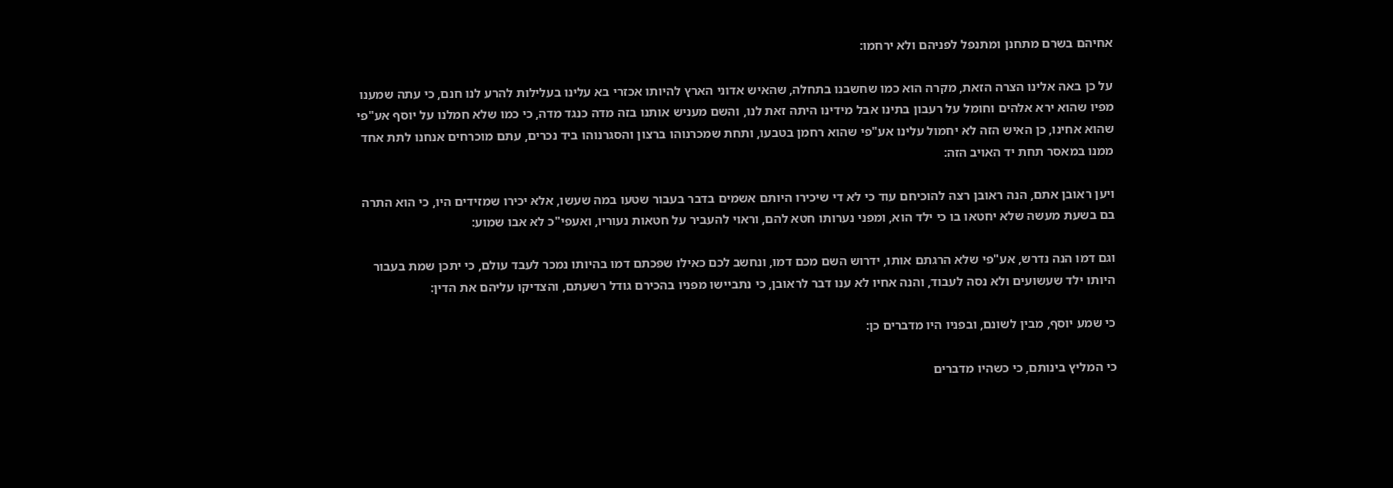אחיהם בשרם מתחנן ומתנפל לפניהם ולא ירחמו:

על כן באה אלינו הצרה הזאת, מקרה הוא כמו שחשבנו בתחלה, שהאיש אדוני הארץ להיותו אכזרי בא עלינו בעלילות להרע לנו חנם, כי עתה שמענו מפיו שהוא ירא אלהים וחומל על רעבון בתינו אבל מידינו היתה זאת לנו, והשם מעניש אותנו בזה מדה כנגד מדה, כי כמו שלא חמלנו על יוסף אע"פי שהוא אחינו, כן האיש הזה לא יחמול עלינו אע"פי שהוא רחמן בטבעו, ותחת שמכרנוהו ברצון והסגרנוהו ביד נכרים, עתם מוכרחים אנחנו לתת אחד ממנו במאסר תחת יד האויב הזה:

ויען ראובן אתם, הנה ראובן רצה להוכיחם עוד כי לא די שיכירו היותם אשמים בדבר בעבור שטעו במה שעשו, אלא יכירו שמזידים היו, כי הוא התרה בם בשעת מעשה שלא יחטאו בו כי ילד הוא, ומפני נערותו חטא להם, וראוי להעביר על חטאות נעוריו, ואעפי"כ לא אבו שמוע:

וגם דמו הנה נדרש, אע"פי שלא הרגתם אותו, ידרוש השם מכם דמו, ונחשב לכם כאילו שפכתם דמו בהיותו נמכר לעבד עולם, כי יתכן שמת בעבור היותו ילד שעשועים ולא נסה לעבוד, והנה אחיו לא ענו דבר לראובן, כי נתביישו מפניו בהכירם גודל רשעתם, והצדיקו עליהם את הדין:

כי שמע יוסף, מבין לשונם, ובפניו היו מדברים כן:

כי המליץ בינותם, כי כשהיו מדברים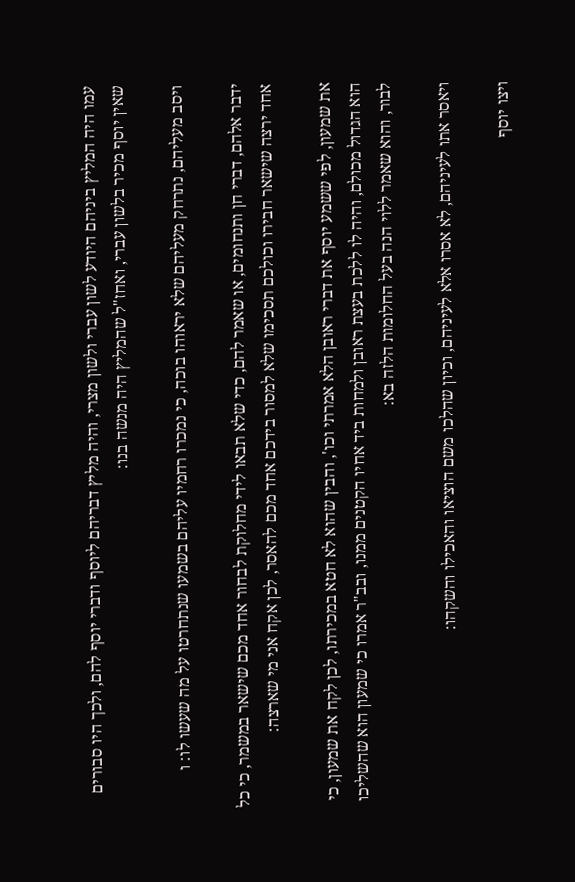עמו היה המליץ ביניהם היודע לשון עברי ולשון מצרי, והיה מליץ דבריהם ליוסף ודברי יוסף להם, ולכך היו סבורים שאין יוסף מכיר בלשון עברי, ואחז"ל שהמליץ היה מנשה בנו:

ויסב מעליהם, נתרחק מעליהם שלא יראוהו בוכה, כי נמכרו רחמיו עליהם בשמעו שנתחרטו על מה שעשו לו: ו

ידבר אלהם, דברי חן ותנחומים, או שאמר להם, כדי שלא תבאו לידי מחלוקת לבחור אחד מכם שישאר במשמר, כי כל אחד ירצה שישאר חבירו וכולכם תסכימו שלא למסור בידכם אחד מכם להאסר, לכן אקח אני מי שארצה:

את שמעון, לפי ששמע יוסף את דברי ראובן הלא אמרתי וכו', והבין שהוא לא חטא במכירתו, לכן לקח את שמעון, כי הוא הגדול מכולם, והיה לו ללכת בעצת ראובן ולמחות ביד אחיו הקטנים ממנו, ובב"ר אמרו כי שמעון הוא שהשליכו לבור, והוא שאמר ללוי הנה בעל החלומות הלזה בא:

ויאסר אתו לעיניהם, לא אסרו אלא לעיניהם, וכיון שהלכו משם הוציאו והאכילו והשקהו:

ויצו יוסף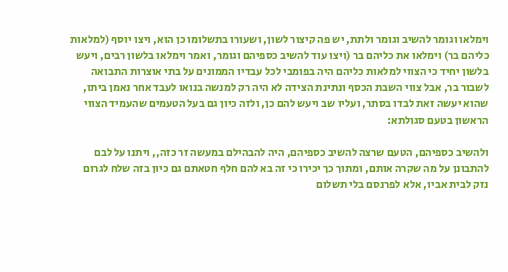וימלאו וגומר להשיב וגומר ולתת, יש פה קיצור לשון, ושעורו בתשלומו כן הוא, ויצו יוסף (למלאות כליהם בר) וימלאו את כליהם בר (ויצו עוד להשיב כספיהם וגומר, ואמר וימלאו בלשון רבים, ויעש בלשון יחיד כי הצווי למלאות כליהם היה בפומבי לכל עבדיו הממונים על בתי אוצרות התבואה לשבור בר, אבל צווי השבת הכסף ונתינת הצידה לא היה רק למנשה בנואו לעבד אחר נאמן ביתו, שהוא יעשה זאת לבדו בסתר, ועליו שב ויעש להם כן, ולזה כיון גם בעל הטעמים שהעמיד הצווי הראשון בטעם סגולתא:

ולהשיב כספיהם, הטעם שרצה להשיב כספיהם, היה להבהילם במעשה זר כזה,, ויתנו על לבם להתבונן על מה שקרה אותם, ומתוך כך יכירו כי זה בא להם חלף חטאתם גם כיון בזה שלח לגרום נזק לבית אביו, אלא לפרנסם בלי תשלום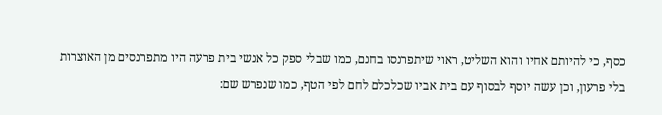כסף, כי להיותם אחיו והוא השליט, ראוי שיתפרנסו בחנם, כמו שבלי ספק כל אנשי בית פרעה היו מתפרנסים מן האוצרות בלי פרעון, וכן עשה יוסף לבסוף עם בית אביו שכלכלם לחם לפי הטף, כמו שנפרש שם: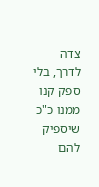צדה לדרך, בלי ספק קנו ממנו כ"כ שיספיק להם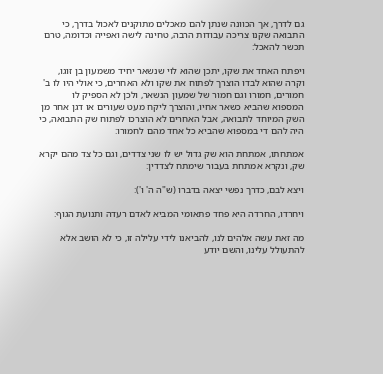גם לדרך, אך הכוונה שנתן להם מאכלים מתוקנים לאכול בדרך, כי התבואה שקנו צריכה עבודות הרבה, טחינה לישה ואפייה וכדומה, טרם תכשר להאכל:

ויפתח האחד את שקו, יתכן שהוא לוי שנשאר יחיד משמעון בן זוגו, וקרה שהוא לבדו הוצרך לפתוח את שקו ולא האחרים, כי אולי היו לו ב' חמורים, חמורו וגם חמור של שמעון הנשאר, ולכן לא הספיק לו המספוא שהביא כשאר אחיו, והוצרך ליקח מעט שעורים או דגן אחר מן השק המיוחד לתבואה, אבל האחרים לא הוצרכו לפתוח שק התבואה, כי היה להם די במספוא שהביא כל אחד מהם לחמורו:

אמתחתו, אמתחת הוא שק גדול יש לו שני צדדים, וגם כל צד מהם יקרא שק, ונקרא אמתחת בעבור שימתח לצדדין:

ויצא לבם, כדרך נפשי יצאה בדברו (ש"ה ה' ו'):

ויחרדו, החרדה היא פחד פתאומי המביא לאדם רעדה ותנועת הגוף:

מה זאת עשה אלהים לנו, להביאנו לידי עלילה זו, כי לא הושב אלא להתעולל עלינו, והשם יודע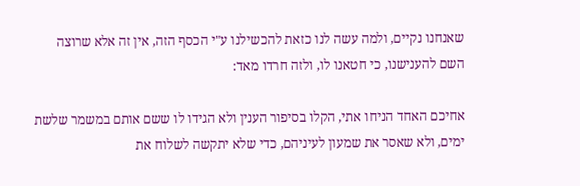שאנחנו נקיים, ולמה עשה לנו כזאת להכשילנו ע"י הכסף הזה, אין זה אלא שרוצה השם להענישנו, כי חטאנו לו, ולזה חרדו מאד:

אחיכם האחד הניחו אתי, הקלו בסיפור הענין ולא הגידו לו ששם אותם במשמר שלשת ימים, ולא שאסר את שמעון לעיניהם, כדי שלא יתקשה לשלוח את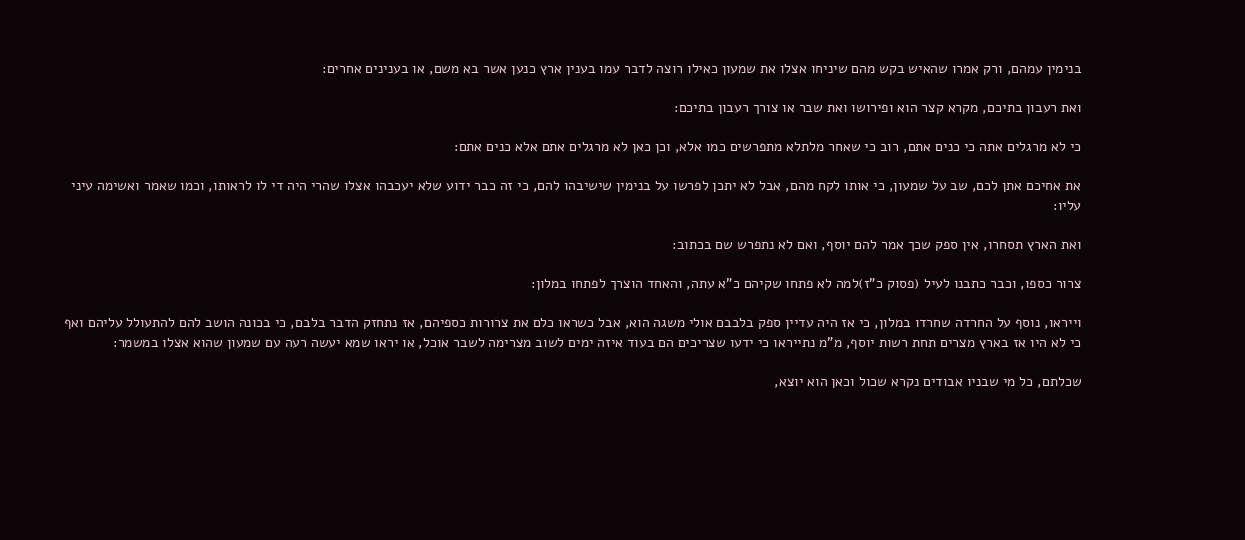בנימין עמהם, ורק אמרו שהאיש בקש מהם שיניחו אצלו את שמעון כאילו רוצה לדבר עמו בענין ארץ כנען אשר בא משם, או בענינים אחרים:

ואת רעבון בתיכם, מקרא קצר הוא ופירושו ואת שבר או צורך רעבון בתיכם:

כי לא מרגלים אתה כי כנים אתם, רוב כי שאחר מלתלא מתפרשים כמו אלא, וכן כאן לא מרגלים אתם אלא כנים אתם:

את אחיכם אתן לכם, שב על שמעון, כי אותו לקח מהם, אבל לא יתכן לפרשו על בנימין שישיבהו להם, כי זה כבר ידוע שלא יעכבהו אצלו שהרי היה די לו לראותו, וכמו שאמר ואשימה עיני עליו:

ואת הארץ תסחרו, אין ספק שכך אמר להם יוסף, ואם לא נתפרש שם בכתוב:

צרור כספו, וכבר כתבנו לעיל (פסוק כ"ז)למה לא פתחו שקיהם כ"א עתה, והאחד הוצרך לפתחו במלון:

וייראו, נוסף על החרדה שחרדו במלון, כי אז היה עדיין ספק בלבבם אולי משגה הוא, אבל כשראו כלם את צרורות כספיהם, אז נתחזק הדבר בלבם, כי בכונה הושב להם להתעולל עליהם ואף כי לא היו אז בארץ מצרים תחת רשות יוסף, מ"מ נתייראו כי ידעו שצריכים הם בעוד איזה ימים לשוב מצרימה לשבר אוכל, או יראו שמא יעשה רעה עם שמעון שהוא אצלו במשמר:

שכלתם, כל מי שבניו אבודים נקרא שכול וכאן הוא יוצא,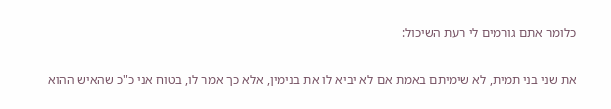כלומר אתם גורמים לי רעת השיכול:

את שני בני תמית, לא שימיתם באמת אם לא יביא לו את בנימין, אלא כך אמר לו, בטוח אני כ"כ שהאיש ההוא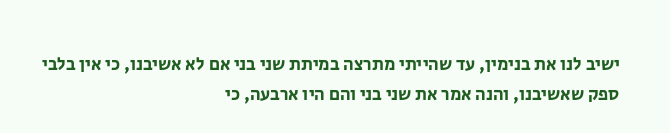ישיב לנו את בנימין, עד שהייתי מתרצה במיתת שני בני אם לא אשיבנו, כי אין בלבי ספק שאשיבנו, והנה אמר את שני בני והם היו ארבעה, כי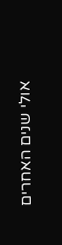אולי שנים האחרים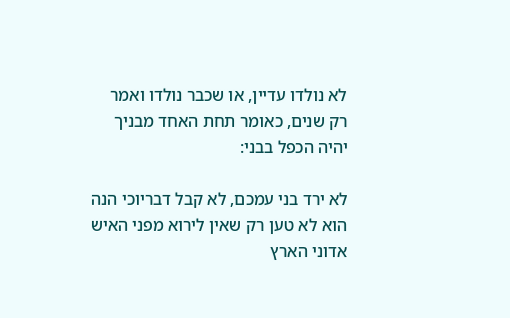לא נולדו עדיין, או שכבר נולדו ואמר רק שנים, כאומר תחת האחד מבניך יהיה הכפל בבני:

לא ירד בני עמכם, לא קבל דבריוכי הנה הוא לא טען רק שאין לירוא מפני האיש אדוני הארץ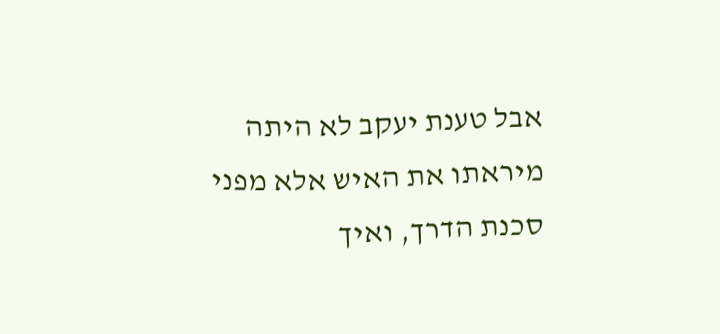אבל טענת יעקב לא היתה מיראתו את האיש אלא מפני סכנת הדרך, ואיך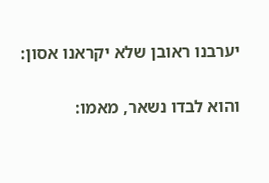יערבנו ראובן שלא יקראנו אסון:

והוא לבדו נשאר, מאמו: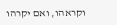וקראהו, ואם יקרהו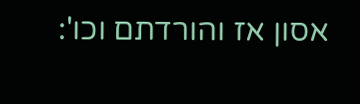אסון אז והורדתם וכו':